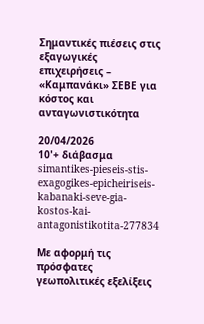Σημαντικές πιέσεις στις εξαγωγικές επιχειρήσεις – «Καμπανάκι» ΣΕΒΕ για κόστος και ανταγωνιστικότητα

20/04/2026
10'+ διάβασμα
simantikes-pieseis-stis-exagogikes-epicheiriseis-kabanaki-seve-gia-kostos-kai-antagonistikotita-277834

Με αφορμή τις πρόσφατες γεωπολιτικές εξελίξεις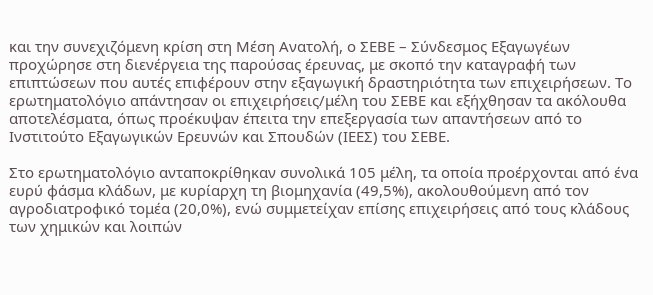και την συνεχιζόμενη κρίση στη Μέση Ανατολή, ο ΣΕΒΕ – Σύνδεσμος Εξαγωγέων προχώρησε στη διενέργεια της παρούσας έρευνας, με σκοπό την καταγραφή των επιπτώσεων που αυτές επιφέρουν στην εξαγωγική δραστηριότητα των επιχειρήσεων. Το ερωτηματολόγιο απάντησαν οι επιχειρήσεις/μέλη του ΣΕΒΕ και εξήχθησαν τα ακόλουθα αποτελέσματα, όπως προέκυψαν έπειτα την επεξεργασία των απαντήσεων από το Ινστιτούτο Εξαγωγικών Ερευνών και Σπουδών (ΙΕΕΣ) του ΣΕΒΕ.

Στο ερωτηματολόγιο ανταποκρίθηκαν συνολικά 105 μέλη, τα οποία προέρχονται από ένα ευρύ φάσμα κλάδων, με κυρίαρχη τη βιομηχανία (49,5%), ακολουθούμενη από τον αγροδιατροφικό τομέα (20,0%), ενώ συμμετείχαν επίσης επιχειρήσεις από τους κλάδους των χημικών και λοιπών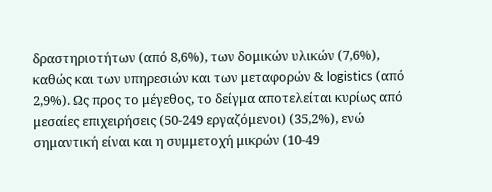δραστηριοτήτων (από 8,6%), των δομικών υλικών (7,6%), καθώς και των υπηρεσιών και των μεταφορών & logistics (από 2,9%). Ως προς το μέγεθος, το δείγμα αποτελείται κυρίως από μεσαίες επιχειρήσεις (50-249 εργαζόμενοι) (35,2%), ενώ σημαντική είναι και η συμμετοχή μικρών (10-49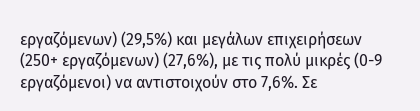εργαζόμενων) (29,5%) και μεγάλων επιχειρήσεων (250+ εργαζόμενων) (27,6%), με τις πολύ μικρές (0-9 εργαζόμενοι) να αντιστοιχούν στο 7,6%. Σε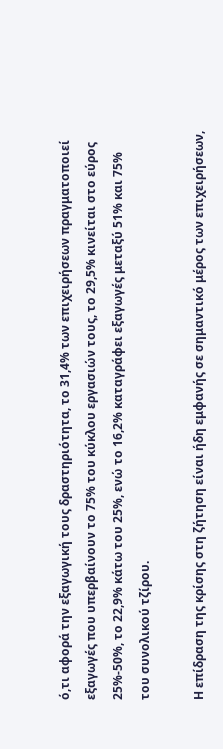ό,τι αφορά την εξαγωγική τους δραστηριότητα, το 31,4% των επιχειρήσεων πραγματοποιεί εξαγωγές που υπερβαίνουν το 75% του κύκλου εργασιών τους, το 29,5% κινείται στο εύρος 25%-50%, το 22,9% κάτω του 25%, ενώ το 16,2% καταγράφει εξαγωγές μεταξύ 51% και 75% του συνολικού τζίρου.

Η επίδραση της κρίσης στη ζήτηση είναι ήδη εμφανής σε σημαντικό μέρος των επιχειρήσεων,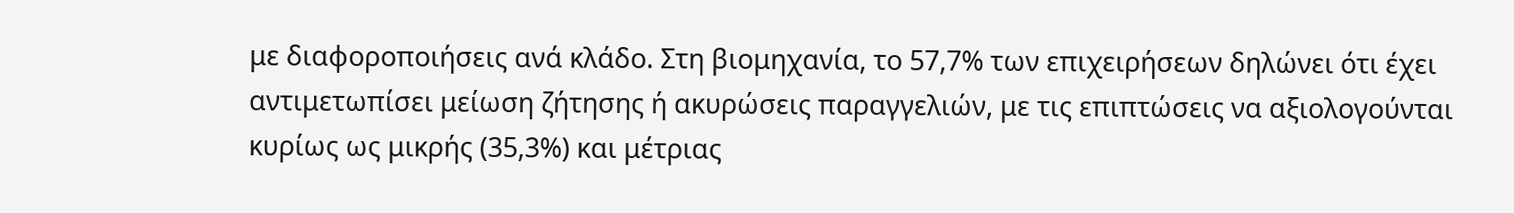με διαφοροποιήσεις ανά κλάδο. Στη βιομηχανία, το 57,7% των επιχειρήσεων δηλώνει ότι έχει αντιμετωπίσει μείωση ζήτησης ή ακυρώσεις παραγγελιών, με τις επιπτώσεις να αξιολογούνται κυρίως ως μικρής (35,3%) και μέτριας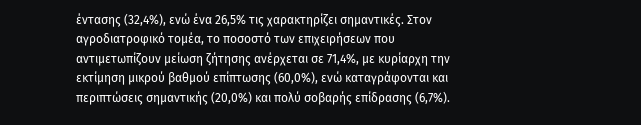έντασης (32,4%), ενώ ένα 26,5% τις χαρακτηρίζει σημαντικές. Στον αγροδιατροφικό τομέα, το ποσοστό των επιχειρήσεων που αντιμετωπίζουν μείωση ζήτησης ανέρχεται σε 71,4%, με κυρίαρχη την εκτίμηση μικρού βαθμού επίπτωσης (60,0%), ενώ καταγράφονται και περιπτώσεις σημαντικής (20,0%) και πολύ σοβαρής επίδρασης (6,7%).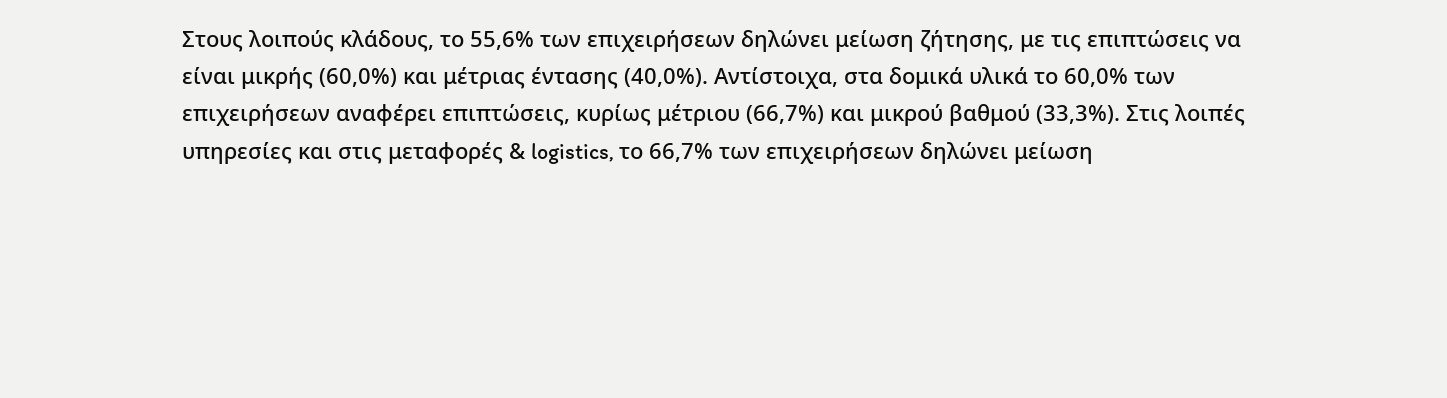Στους λοιπούς κλάδους, το 55,6% των επιχειρήσεων δηλώνει μείωση ζήτησης, με τις επιπτώσεις να είναι μικρής (60,0%) και μέτριας έντασης (40,0%). Αντίστοιχα, στα δομικά υλικά το 60,0% των επιχειρήσεων αναφέρει επιπτώσεις, κυρίως μέτριου (66,7%) και μικρού βαθμού (33,3%). Στις λοιπές υπηρεσίες και στις μεταφορές & logistics, το 66,7% των επιχειρήσεων δηλώνει μείωση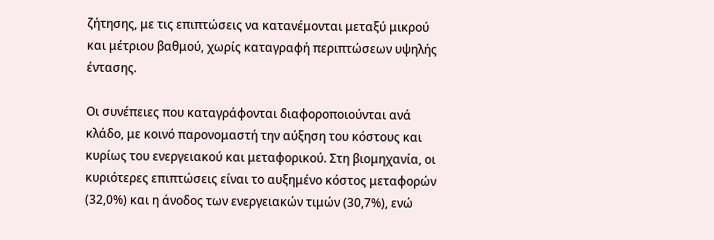ζήτησης, με τις επιπτώσεις να κατανέμονται μεταξύ μικρού και μέτριου βαθμού, χωρίς καταγραφή περιπτώσεων υψηλής έντασης.

Οι συνέπειες που καταγράφονται διαφοροποιούνται ανά κλάδο, με κοινό παρονομαστή την αύξηση του κόστους και κυρίως του ενεργειακού και μεταφορικού. Στη βιομηχανία, οι κυριότερες επιπτώσεις είναι το αυξημένο κόστος μεταφορών (32,0%) και η άνοδος των ενεργειακών τιμών (30,7%), ενώ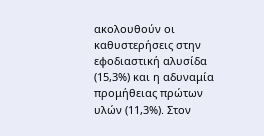ακολουθούν οι καθυστερήσεις στην εφοδιαστική αλυσίδα (15,3%) και η αδυναμία προμήθειας πρώτων υλών (11,3%). Στον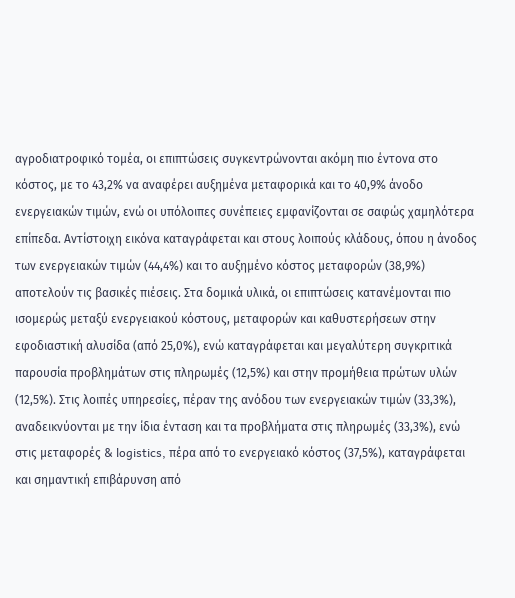αγροδιατροφικό τομέα, οι επιπτώσεις συγκεντρώνονται ακόμη πιο έντονα στο κόστος, με το 43,2% να αναφέρει αυξημένα μεταφορικά και το 40,9% άνοδο ενεργειακών τιμών, ενώ οι υπόλοιπες συνέπειες εμφανίζονται σε σαφώς χαμηλότερα επίπεδα. Αντίστοιχη εικόνα καταγράφεται και στους λοιπούς κλάδους, όπου η άνοδος των ενεργειακών τιμών (44,4%) και το αυξημένο κόστος μεταφορών (38,9%) αποτελούν τις βασικές πιέσεις. Στα δομικά υλικά, οι επιπτώσεις κατανέμονται πιο ισομερώς μεταξύ ενεργειακού κόστους, μεταφορών και καθυστερήσεων στην εφοδιαστική αλυσίδα (από 25,0%), ενώ καταγράφεται και μεγαλύτερη συγκριτικά παρουσία προβλημάτων στις πληρωμές (12,5%) και στην προμήθεια πρώτων υλών (12,5%). Στις λοιπές υπηρεσίες, πέραν της ανόδου των ενεργειακών τιμών (33,3%), αναδεικνύονται με την ίδια ένταση και τα προβλήματα στις πληρωμές (33,3%), ενώ στις μεταφορές & logistics, πέρα από το ενεργειακό κόστος (37,5%), καταγράφεται και σημαντική επιβάρυνση από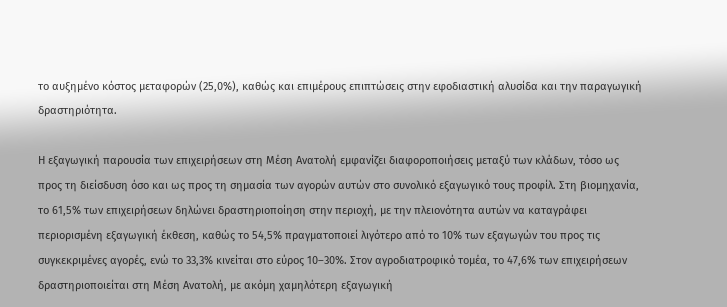το αυξημένο κόστος μεταφορών (25,0%), καθώς και επιμέρους επιπτώσεις στην εφοδιαστική αλυσίδα και την παραγωγική δραστηριότητα.

Η εξαγωγική παρουσία των επιχειρήσεων στη Μέση Ανατολή εμφανίζει διαφοροποιήσεις μεταξύ των κλάδων, τόσο ως προς τη διείσδυση όσο και ως προς τη σημασία των αγορών αυτών στο συνολικό εξαγωγικό τους προφίλ. Στη βιομηχανία, το 61,5% των επιχειρήσεων δηλώνει δραστηριοποίηση στην περιοχή, με την πλειονότητα αυτών να καταγράφει περιορισμένη εξαγωγική έκθεση, καθώς το 54,5% πραγματοποιεί λιγότερο από το 10% των εξαγωγών του προς τις συγκεκριμένες αγορές, ενώ το 33,3% κινείται στο εύρος 10–30%. Στον αγροδιατροφικό τομέα, το 47,6% των επιχειρήσεων δραστηριοποιείται στη Μέση Ανατολή, με ακόμη χαμηλότερη εξαγωγική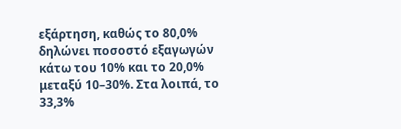εξάρτηση, καθώς το 80,0% δηλώνει ποσοστό εξαγωγών κάτω του 10% και το 20,0% μεταξύ 10–30%. Στα λοιπά, το 33,3%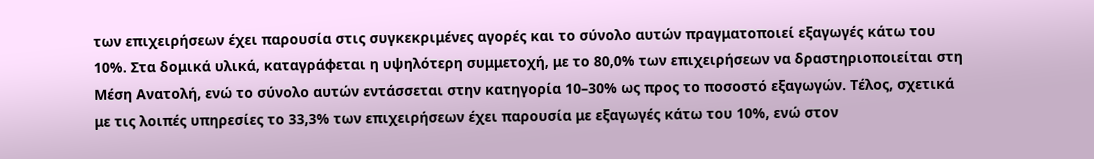των επιχειρήσεων έχει παρουσία στις συγκεκριμένες αγορές και το σύνολο αυτών πραγματοποιεί εξαγωγές κάτω του 10%. Στα δομικά υλικά, καταγράφεται η υψηλότερη συμμετοχή, με το 80,0% των επιχειρήσεων να δραστηριοποιείται στη Μέση Ανατολή, ενώ το σύνολο αυτών εντάσσεται στην κατηγορία 10–30% ως προς το ποσοστό εξαγωγών. Τέλος, σχετικά με τις λοιπές υπηρεσίες το 33,3% των επιχειρήσεων έχει παρουσία με εξαγωγές κάτω του 10%, ενώ στον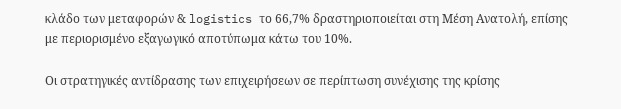κλάδο των μεταφορών & logistics το 66,7% δραστηριοποιείται στη Μέση Ανατολή, επίσης με περιορισμένο εξαγωγικό αποτύπωμα κάτω του 10%.

Οι στρατηγικές αντίδρασης των επιχειρήσεων σε περίπτωση συνέχισης της κρίσης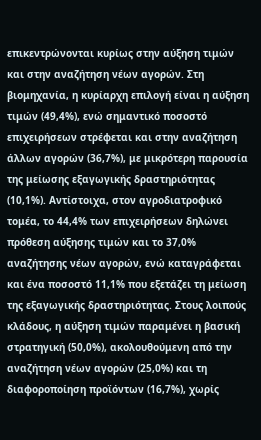επικεντρώνονται κυρίως στην αύξηση τιμών και στην αναζήτηση νέων αγορών. Στη βιομηχανία, η κυρίαρχη επιλογή είναι η αύξηση τιμών (49,4%), ενώ σημαντικό ποσοστό επιχειρήσεων στρέφεται και στην αναζήτηση άλλων αγορών (36,7%), με μικρότερη παρουσία της μείωσης εξαγωγικής δραστηριότητας (10,1%). Αντίστοιχα, στον αγροδιατροφικό τομέα, το 44,4% των επιχειρήσεων δηλώνει πρόθεση αύξησης τιμών και το 37,0% αναζήτησης νέων αγορών, ενώ καταγράφεται και ένα ποσοστό 11,1% που εξετάζει τη μείωση της εξαγωγικής δραστηριότητας. Στους λοιπούς κλάδους, η αύξηση τιμών παραμένει η βασική στρατηγική (50,0%), ακολουθούμενη από την αναζήτηση νέων αγορών (25,0%) και τη διαφοροποίηση προϊόντων (16,7%), χωρίς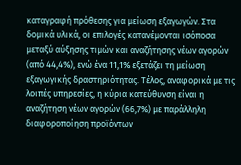καταγραφή πρόθεσης για μείωση εξαγωγών. Στα δομικά υλικά, οι επιλογές κατανέμονται ισόποσα μεταξύ αύξησης τιμών και αναζήτησης νέων αγορών (από 44,4%), ενώ ένα 11,1% εξετάζει τη μείωση εξαγωγικής δραστηριότητας. Τέλος, αναφορικά με τις λοιπές υπηρεσίες, η κύρια κατεύθυνση είναι η αναζήτηση νέων αγορών (66,7%) με παράλληλη διαφοροποίηση προϊόντων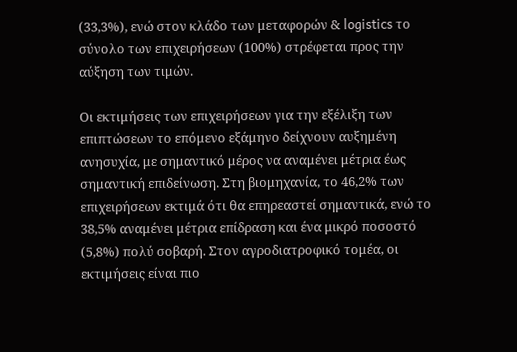(33,3%), ενώ στον κλάδο των μεταφορών & logistics το σύνολο των επιχειρήσεων (100%) στρέφεται προς την αύξηση των τιμών.

Οι εκτιμήσεις των επιχειρήσεων για την εξέλιξη των επιπτώσεων το επόμενο εξάμηνο δείχνουν αυξημένη ανησυχία, με σημαντικό μέρος να αναμένει μέτρια έως σημαντική επιδείνωση. Στη βιομηχανία, το 46,2% των επιχειρήσεων εκτιμά ότι θα επηρεαστεί σημαντικά, ενώ το 38,5% αναμένει μέτρια επίδραση και ένα μικρό ποσοστό (5,8%) πολύ σοβαρή. Στον αγροδιατροφικό τομέα, οι εκτιμήσεις είναι πιο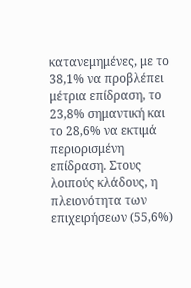κατανεμημένες, με το 38,1% να προβλέπει μέτρια επίδραση, το 23,8% σημαντική και το 28,6% να εκτιμά περιορισμένη επίδραση. Στους λοιπούς κλάδους, η πλειονότητα των επιχειρήσεων (55,6%)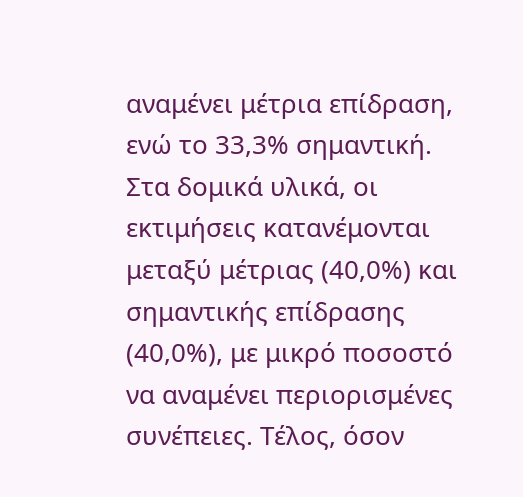αναμένει μέτρια επίδραση, ενώ το 33,3% σημαντική. Στα δομικά υλικά, οι εκτιμήσεις κατανέμονται μεταξύ μέτριας (40,0%) και σημαντικής επίδρασης (40,0%), με μικρό ποσοστό να αναμένει περιορισμένες συνέπειες. Τέλος, όσον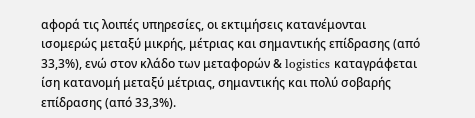αφορά τις λοιπές υπηρεσίες, οι εκτιμήσεις κατανέμονται ισομερώς μεταξύ μικρής, μέτριας και σημαντικής επίδρασης (από 33,3%), ενώ στον κλάδο των μεταφορών & logistics καταγράφεται ίση κατανομή μεταξύ μέτριας, σημαντικής και πολύ σοβαρής επίδρασης (από 33,3%).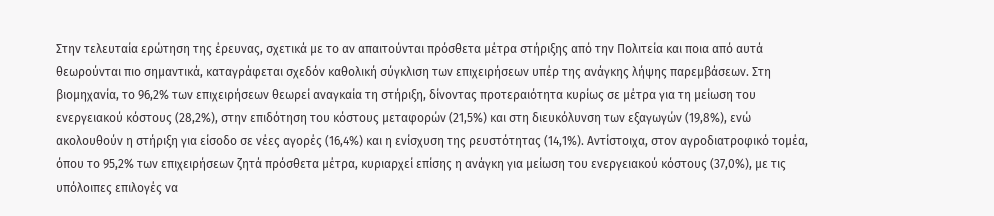Στην τελευταία ερώτηση της έρευνας, σχετικά με το αν απαιτούνται πρόσθετα μέτρα στήριξης από την Πολιτεία και ποια από αυτά θεωρούνται πιο σημαντικά, καταγράφεται σχεδόν καθολική σύγκλιση των επιχειρήσεων υπέρ της ανάγκης λήψης παρεμβάσεων. Στη βιομηχανία, το 96,2% των επιχειρήσεων θεωρεί αναγκαία τη στήριξη, δίνοντας προτεραιότητα κυρίως σε μέτρα για τη μείωση του ενεργειακού κόστους (28,2%), στην επιδότηση του κόστους μεταφορών (21,5%) και στη διευκόλυνση των εξαγωγών (19,8%), ενώ ακολουθούν η στήριξη για είσοδο σε νέες αγορές (16,4%) και η ενίσχυση της ρευστότητας (14,1%). Αντίστοιχα, στον αγροδιατροφικό τομέα, όπου το 95,2% των επιχειρήσεων ζητά πρόσθετα μέτρα, κυριαρχεί επίσης η ανάγκη για μείωση του ενεργειακού κόστους (37,0%), με τις υπόλοιπες επιλογές να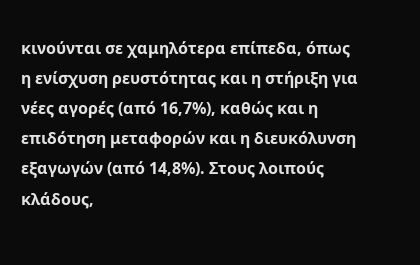κινούνται σε χαμηλότερα επίπεδα, όπως η ενίσχυση ρευστότητας και η στήριξη για νέες αγορές (από 16,7%), καθώς και η επιδότηση μεταφορών και η διευκόλυνση εξαγωγών (από 14,8%). Στους λοιπούς κλάδους,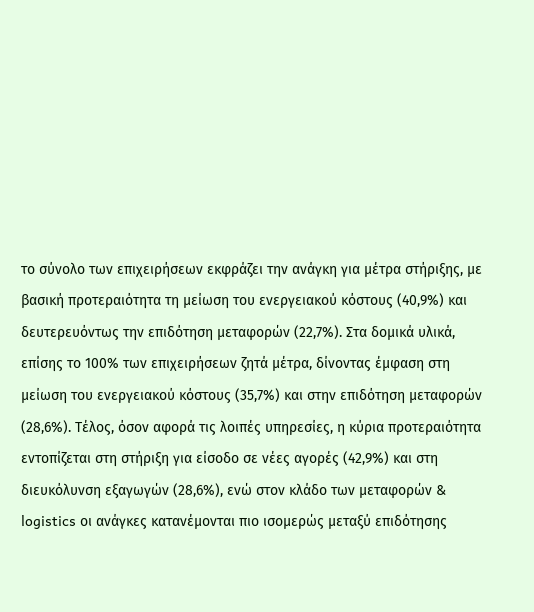το σύνολο των επιχειρήσεων εκφράζει την ανάγκη για μέτρα στήριξης, με βασική προτεραιότητα τη μείωση του ενεργειακού κόστους (40,9%) και δευτερευόντως την επιδότηση μεταφορών (22,7%). Στα δομικά υλικά, επίσης το 100% των επιχειρήσεων ζητά μέτρα, δίνοντας έμφαση στη μείωση του ενεργειακού κόστους (35,7%) και στην επιδότηση μεταφορών (28,6%). Τέλος, όσον αφορά τις λοιπές υπηρεσίες, η κύρια προτεραιότητα εντοπίζεται στη στήριξη για είσοδο σε νέες αγορές (42,9%) και στη διευκόλυνση εξαγωγών (28,6%), ενώ στον κλάδο των μεταφορών & logistics οι ανάγκες κατανέμονται πιο ισομερώς μεταξύ επιδότησης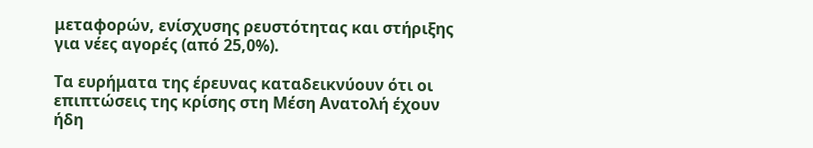μεταφορών, ενίσχυσης ρευστότητας και στήριξης για νέες αγορές (από 25,0%).

Τα ευρήματα της έρευνας καταδεικνύουν ότι οι επιπτώσεις της κρίσης στη Μέση Ανατολή έχουν ήδη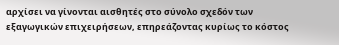αρχίσει να γίνονται αισθητές στο σύνολο σχεδόν των εξαγωγικών επιχειρήσεων, επηρεάζοντας κυρίως το κόστος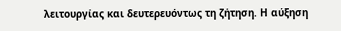λειτουργίας και δευτερευόντως τη ζήτηση. Η αύξηση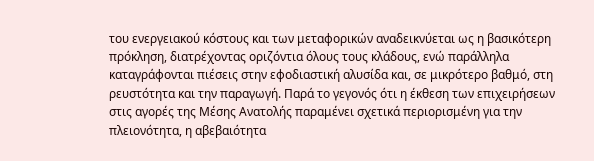του ενεργειακού κόστους και των μεταφορικών αναδεικνύεται ως η βασικότερη πρόκληση, διατρέχοντας οριζόντια όλους τους κλάδους, ενώ παράλληλα καταγράφονται πιέσεις στην εφοδιαστική αλυσίδα και, σε μικρότερο βαθμό, στη ρευστότητα και την παραγωγή. Παρά το γεγονός ότι η έκθεση των επιχειρήσεων στις αγορές της Μέσης Ανατολής παραμένει σχετικά περιορισμένη για την πλειονότητα, η αβεβαιότητα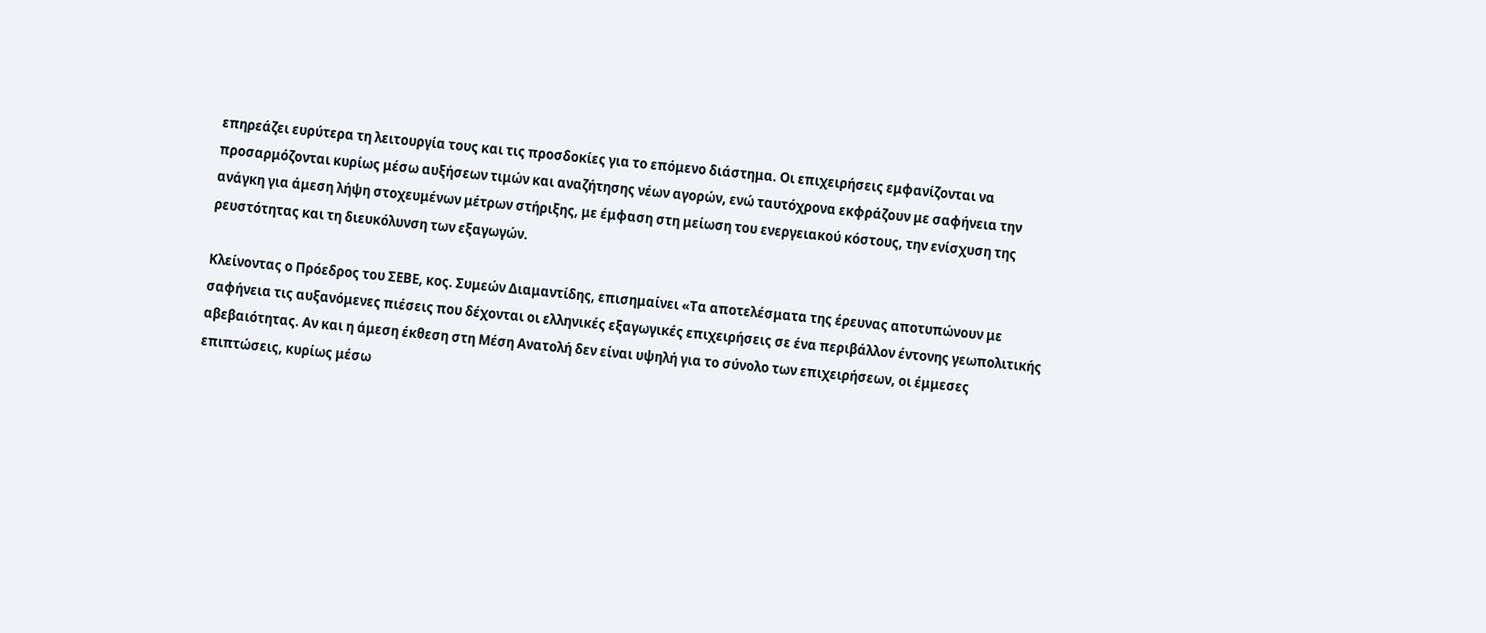επηρεάζει ευρύτερα τη λειτουργία τους και τις προσδοκίες για το επόμενο διάστημα. Οι επιχειρήσεις εμφανίζονται να προσαρμόζονται κυρίως μέσω αυξήσεων τιμών και αναζήτησης νέων αγορών, ενώ ταυτόχρονα εκφράζουν με σαφήνεια την ανάγκη για άμεση λήψη στοχευμένων μέτρων στήριξης, με έμφαση στη μείωση του ενεργειακού κόστους, την ενίσχυση της ρευστότητας και τη διευκόλυνση των εξαγωγών.

Κλείνοντας ο Πρόεδρος του ΣΕΒΕ, κος. Συμεών Διαμαντίδης, επισημαίνει «Τα αποτελέσματα της έρευνας αποτυπώνουν με σαφήνεια τις αυξανόμενες πιέσεις που δέχονται οι ελληνικές εξαγωγικές επιχειρήσεις σε ένα περιβάλλον έντονης γεωπολιτικής αβεβαιότητας. Αν και η άμεση έκθεση στη Μέση Ανατολή δεν είναι υψηλή για το σύνολο των επιχειρήσεων, οι έμμεσες επιπτώσεις, κυρίως μέσω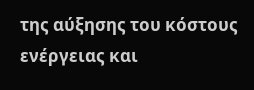της αύξησης του κόστους ενέργειας και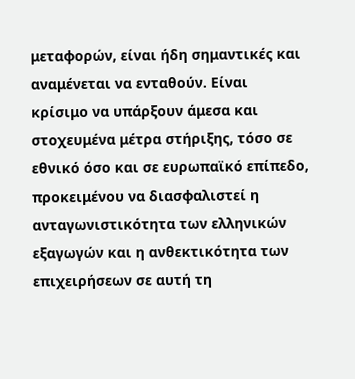μεταφορών, είναι ήδη σημαντικές και αναμένεται να ενταθούν. Είναι κρίσιμο να υπάρξουν άμεσα και στοχευμένα μέτρα στήριξης, τόσο σε εθνικό όσο και σε ευρωπαϊκό επίπεδο, προκειμένου να διασφαλιστεί η ανταγωνιστικότητα των ελληνικών εξαγωγών και η ανθεκτικότητα των επιχειρήσεων σε αυτή τη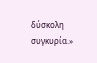δύσκολη συγκυρία.»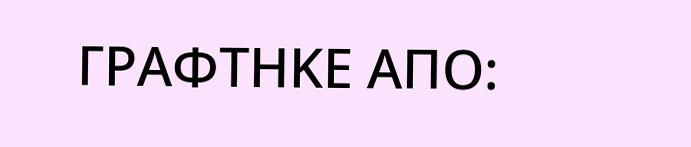ΓΡΑΦΤΗΚΕ ΑΠΟ: